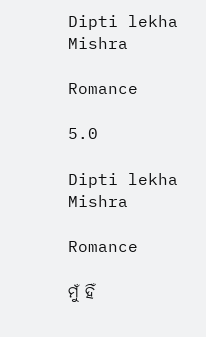Dipti lekha Mishra

Romance

5.0

Dipti lekha Mishra

Romance

ମୁଁ ହିଁ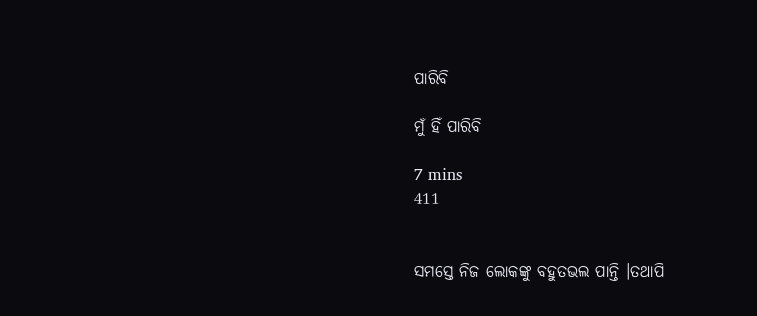ପାରିବି

ମୁଁ ହିଁ ପାରିବି

7 mins
411


ସମସ୍ତେ ନିଜ ଲୋକଙ୍କୁ ବହୁତଭଲ ପାନ୍ତି ।ତଥାପି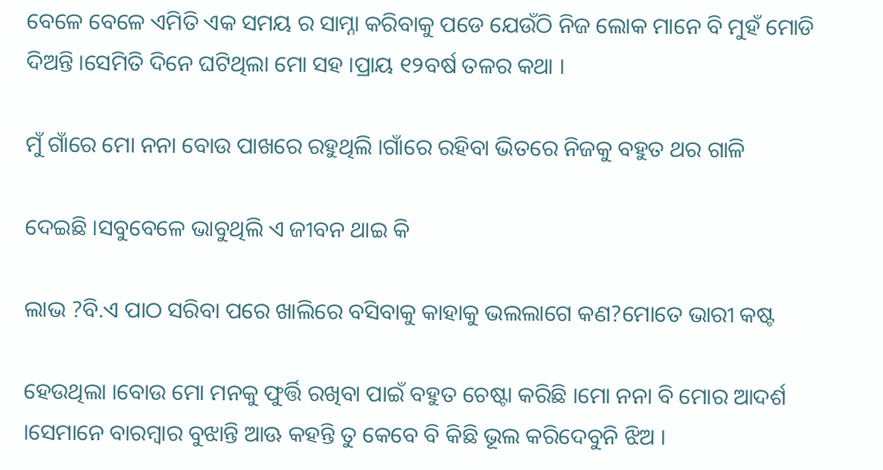ବେଳେ ବେଳେ ଏମିତି ଏକ ସମୟ ର ସାମ୍ନା କରିବାକୁ ପଡେ ଯେଉଁଠି ନିଜ ଲୋକ ମାନେ ବି ମୁହଁ ମୋଡି ଦିଅନ୍ତି ।ସେମିତି ଦିନେ ଘଟିଥିଲା ମୋ ସହ ।ପ୍ରାୟ ୧୨ବର୍ଷ ତଳର କଥା ।

ମୁଁ ଗାଁରେ ମୋ ନନା ବୋଉ ପାଖରେ ରହୁଥିଲି ।ଗାଁରେ ରହିବା ଭିତରେ ନିଜକୁ ବହୁତ ଥର ଗାଳି

ଦେଇଛି ।ସବୁବେଳେ ଭାବୁଥିଲି ଏ ଜୀବନ ଥାଇ କି

ଲାଭ ?ବି.ଏ ପାଠ ସରିବା ପରେ ଖାଲିରେ ବସିବାକୁ କାହାକୁ ଭଲଲାଗେ କଣ?ମୋତେ ଭାରୀ କଷ୍ଟ

ହେଉଥିଲା ।ବୋଉ ମୋ ମନକୁ ଫୁର୍ତ୍ତି ରଖିବା ପାଇଁ ବହୁତ ଚେଷ୍ଟା କରିଛି ।ମୋ ନନା ବି ମୋର ଆଦର୍ଶ ।ସେମାନେ ବାରମ୍ବାର ବୁଝାନ୍ତି ଆଊ କହନ୍ତି ତୁ କେବେ ବି କିଛି ଭୂଲ କରିଦେବୁନି ଝିଅ ।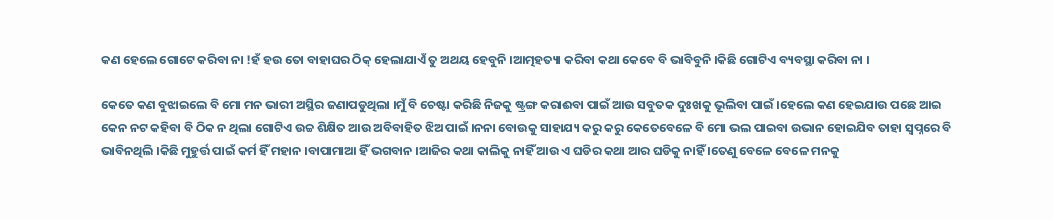କଣ ହେଲେ ଗୋଟେ କରିବା ନା !ହଁ ହଉ ତୋ ବାହାଘର ଠିକ୍ ହେଲାଯାଏଁ ତୁ ଅଥୟ ହେବୁନି ।ଆତ୍ମହତ୍ୟା କରିବା କଥା କେବେ ବି ଭାବିବୁନି ।କିଛି ଗୋଟିଏ ବ୍ୟବସ୍ଥା କରିବା ନା ।

କେତେ କଣ ବୁଝାଇଲେ ବି ମୋ ମନ ଭାରୀ ଅସ୍ଥିର ଜଣାପଡୁଥିଲା ।ମୁଁ ବି ଚେଷ୍ଟା କରିଛି ନିଜକୁ ଷ୍ଟ୍ରଙ୍ଗ କରାଈବା ପାଇଁ ଆଉ ସବୁତକ ଦୁଃଖକୁ ଭୂଲିବା ପାଇଁ ।ହେଲେ କଣ ହେଇଯାଉ ପଛେ ଆଇ କେନ ନଟ କହିବା ବି ଠିକ ନ ଥିଲା ଗୋଟିଏ ଉଚ୍ଚ ଶିକ୍ଷିତ ଆଉ ଅବିବାହିତ ଝିଅ ପାଇଁ ।ନନା ବୋଉକୁ ସାହାଯ୍ୟ କରୁ କରୁ କେତେବେଳେ ବି ମୋ ଭଲ ପାଇବା ଉଭାନ ହୋଇଯିବ ତାହା ସ୍ବପ୍ନରେ ବି ଭାବିନଥିଲି ।କିଛି ମୁହୁର୍ତ୍ତ ପାଇଁ କର୍ମ ହିଁ ମହାନ ।ବାପାମାଆ ହିଁ ଭଗବାନ ।ଆଜିର କଥା କାଲିକୁ ନାହିଁ ଆଉ ଏ ଘଡିର କଥା ଆର ଘଡିକୁ ନାହିଁ ।ତେଣୁ ବେଳେ ବେଳେ ମନକୁ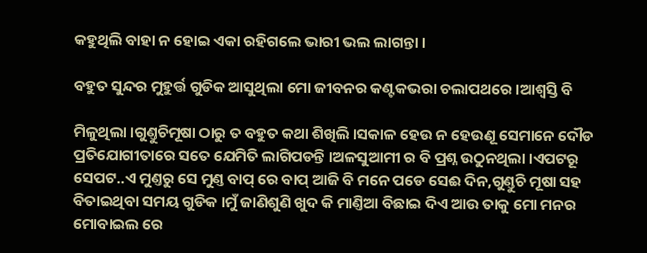କହୁଥିଲି ବାହା ନ ହୋଇ ଏକା ରହିଗଲେ ଭାରୀ ଭଲ ଲାଗନ୍ତା ।

ବହୁତ ସୁନ୍ଦର ମୁହୁର୍ତ୍ତ ଗୁଡିକ ଆସୁଥିଲା ମୋ ଜୀବନର କଣ୍ଟକଭରା ଚଲାପଥରେ ।ଆଶ୍ବସ୍ତି ବି

ମିଳୁଥିଲା ।ଗୁଣ୍ତୁଚିମୂଷା ଠାରୁ ତ ବହୁତ କଥା ଶିଖିଲି ।ସକାଳ ହେଉ ନ ହେଉଣୂ ସେମାନେ ଦୌଡ ପ୍ରତିଯୋଗୀତାରେ ସତେ ଯେମିତି ଲାଗିପଡନ୍ତି ।ଅଳସୁଆମୀ ର ବି ପ୍ରଶ୍ନ ଉଠୁନଥିଲା ।ଏପଟରୂ ସେପଟ..ଏ ମୁଣ୍ତରୁ ସେ ମୁଣ୍ତ ବାପ୍ ରେ ବାପ୍ ଆଜି ବି ମନେ ପଡେ ସେଈ ଦିନ,ଗୁଣ୍ତୁଚି ମୂଷା ସହ ବିତାଇଥିବା ସମୟ ଗୁଡିକ ।ମୁଁ ଜାଣିଶୁଣି ଖୁଦ କି ମାଣ୍ତିଆ ବିଛାଇ ଦିଏ ଆଉ ତାକୁ ମୋ ମନର ମୋବାଇଲ ରେ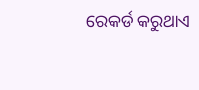ରେକର୍ଡ କରୁଥାଏ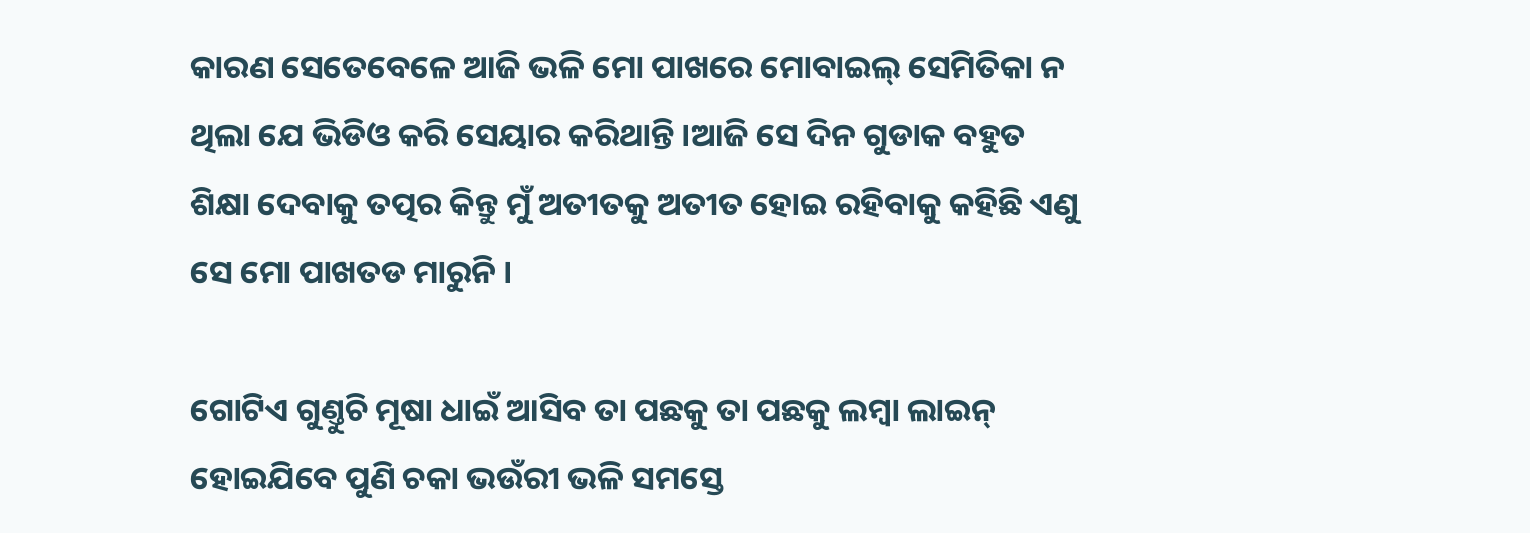କାରଣ ସେତେବେଳେ ଆଜି ଭଳି ମୋ ପାଖରେ ମୋବାଇଲ୍ ସେମିତିକା ନ ଥିଲା ଯେ ଭିଡିଓ କରି ସେୟାର କରିଥାନ୍ତି ।ଆଜି ସେ ଦିନ ଗୁଡାକ ବହୁତ ଶିକ୍ଷା ଦେବାକୁ ତତ୍ପର କିନ୍ତୁ ମୁଁ ଅତୀତକୁ ଅତୀତ ହୋଇ ରହିବାକୁ କହିଛି ଏଣୁ ସେ ମୋ ପାଖତଡ ମାରୁନି ।

ଗୋଟିଏ ଗୁଣ୍ତୁଚି ମୂଷା ଧାଇଁ ଆସିବ ତା ପଛକୁ ତା ପଛକୁ ଲମ୍ବା ଲାଇନ୍ ହୋଇଯିବେ ପୁଣି ଚକା ଭଉଁରୀ ଭଳି ସମସ୍ତେ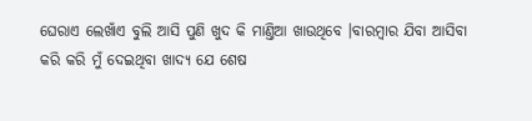ଘେରାଏ ଲେଖାଁଏ ବୁଲି ଆସି ପୁଣି ଖୁଦ କି ମାଣ୍ତିଆ ଖାଉଥିବେ ।ବାରମ୍ବାର ଯିବା ଆସିବା କରି କରି ମୁଁ ଦେଇଥିବା ଖାଦ୍ୟ ଯେ ଶେଷ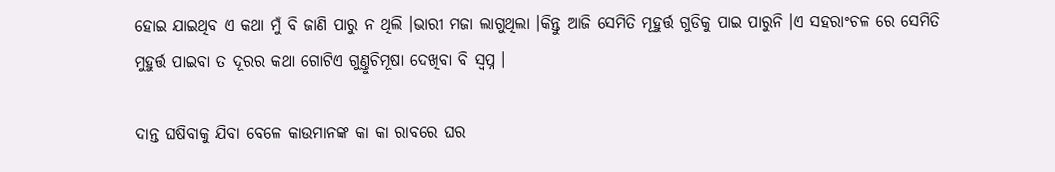ହୋଇ ଯାଇଥିବ ଏ କଥା ମୁଁ ବି ଜାଣି ପାରୁ ନ ଥିଲି ।ଭାରୀ ମଜା ଲାଗୁଥିଲା ।କିନ୍ତୁ ଆଜି ସେମିତି ମୂହୁର୍ତ୍ତ ଗୁଡିକୁ ପାଇ ପାରୁନି ।ଏ ସହରାଂଚଳ ରେ ସେମିତି ମୁହୁର୍ତ୍ତ ପାଇବା ତ ଦୂରର କଥା ଗୋଟିଏ ଗୁଣ୍ତୁଚିମୂଷା ଦେଖିବା ବି ସ୍ବପ୍ନ ।

ଦାନ୍ତ ଘଷିବାକୁ ଯିବା ବେଳେ କାଉମାନଙ୍କ କା କା ରାବରେ ଘର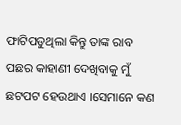ଫାଟିପଡୁଥିଲା କିନ୍ତୁ ତାଙ୍କ ରାବ ପଛର କାହାଣୀ ଦେଖିବାକୁ ମୁଁ ଛଟପଟ ହେଉଥାଏ ।ସେମାନେ କଣ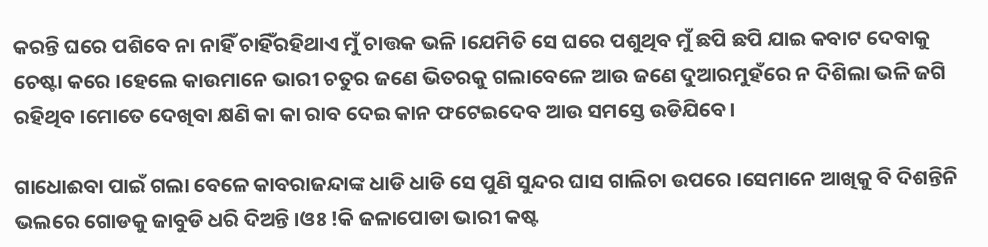କରନ୍ତି ଘରେ ପଶିବେ ନା ନାହିଁ ଚାହିଁରହିଥାଏ ମୁଁ ଚାତ୍ତକ ଭଳି ।ଯେମିତି ସେ ଘରେ ପଶୁଥିବ ମୁଁ ଛପି ଛପି ଯାଇ କବାଟ ଦେବାକୁ ଚେଷ୍ଟା କରେ ।ହେଲେ କାଉମାନେ ଭାରୀ ଚତୁର ଜଣେ ଭିତରକୁ ଗଲାବେଳେ ଆଉ ଜଣେ ଦୁଆରମୁହଁରେ ନ ଦିଶିଲା ଭଳି ଜଗି ରହିଥିବ ।ମୋତେ ଦେଖିବା କ୍ଷଣି କା କା ରାବ ଦେଇ କାନ ଫଟେଇଦେବ ଆଉ ସମସ୍ତେ ଉଡିଯିବେ ।

ଗାଧୋଈବା ପାଇଁ ଗଲା ବେଳେ କାବରାଜନ୍ଦାଙ୍କ ଧାଡି ଧାଡି ସେ ପୁଣି ସୁନ୍ଦର ଘାସ ଗାଲିଚା ଉପରେ ।ସେମାନେ ଆଖିକୁ ବି ଦିଶନ୍ତିନି ଭଲରେ ଗୋଡକୁ ଜାବୁଡି ଧରି ଦିଅନ୍ତି ।ଓଃ !କି ଜଳାପୋଡା ଭାରୀ କଷ୍ଟ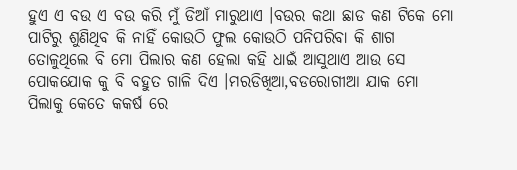ହୁଏ ଏ ବଉ ଏ ବଉ କରି ମୁଁ ଡିଆଁ ମାରୁଥାଏ ।ବଉର କଥା ଛାଡ କଣ ଟିକେ ମୋ ପାଟିରୁ ଶୁଣିଥିବ କି ନାହିଁ କୋଉଠି ଫୁଲ କୋଉଠି ପନିପରିବା କି ଶାଗ ତୋଳୁଥିଲେ ବି ମୋ ପିଲାର କଣ ହେଲା କହି ଧାଇଁ ଆସୁଥାଏ ଆଉ ସେ ପୋକଯୋକ କୁ ବି ବହୁତ ଗାଳି ଦିଏ ।ମରଡିଖିଆ,ବଡରୋଗୀଆ ଯାକ ମୋ ପିଲାକୁ କେତେ କକର୍ଷ ରେ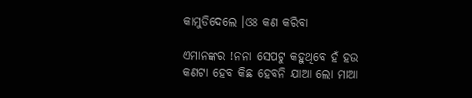କାମୁଡିଦେଲେ ।ଓଃ କଣ କରିବା

ଏମାନଙ୍କର !ନନା ସେପଟୁ କହୁଥିବେ ହଁ ହଉ କଣଟା ହେବ କିଛ ହେବନି ଯାଆ ଲୋ ମାଆ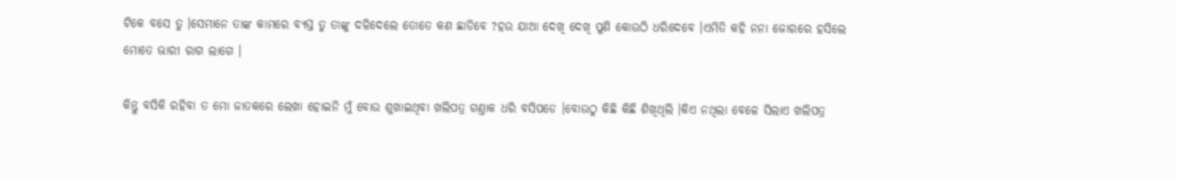ଟିକେ ବସେ ତୁ ।ସେମାନେ ତାଙ୍କ କାମରେ ବ୍ୟସ୍ତ ତୁ ତାଙ୍କୁ ଦଳିଦେଲେ ତୋତେ କଣ ଛାଡିବେ ?ହଉ ଯାଆ ଦେଖି ଦେଖି ପୁଣି କୋଉଠି ଧରିଦେବେ ।ଏମିତି କହି ନନା ଜୋରରେ ହସିଲେ ମୋତେ ଭାରୀ ରାଗ ଲାଗେ ।

କିନ୍ତୁ ବସିକି ରହିବା ତ ମୋ ଜାତକରେ ଲେଖା ହୋଇନି ମୁଁ ବୋଉ ଶୁଖାଇଥିବା ଖଲିପତ୍ର ଗଣ୍ତାକ ଧରି ବସିପଡେ ।ବୋଉଠୁ କିଛି କିଛି ଶିଖିଥିଲି ।କିଏ ନଥିଲା ବେଳେ ସିଲାଏ ଖଲିପତ୍ର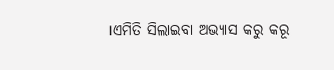।ଏମିତି ସିଲାଇବା ଅଭ୍ୟାସ କରୁ କରୂ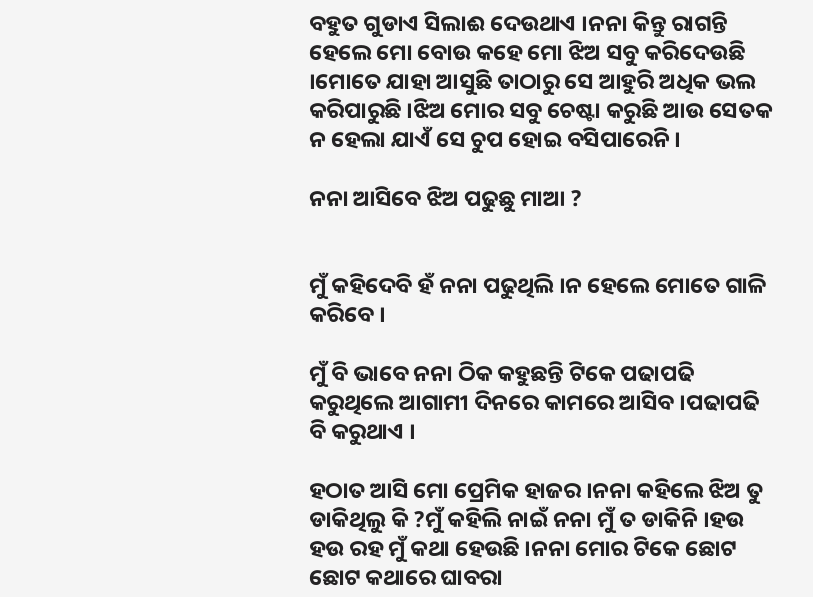ବହୁତ ଗୁଡାଏ ସିଲାଈ ଦେଉଥାଏ ।ନନା କିନ୍ତୁ ରାଗନ୍ତି ହେଲେ ମୋ ବୋଉ କହେ ମୋ ଝିଅ ସବୁ କରିଦେଉଛି ।ମୋତେ ଯାହା ଆସୁଛି ତାଠାରୁ ସେ ଆହୁରି ଅଧିକ ଭଲ କରିପାରୁଛି ।ଝିଅ ମୋର ସବୁ ଚେଷ୍ଟା କରୁଛି ଆଉ ସେତକ ନ ହେଲା ଯାଏଁ ସେ ଚୁପ ହୋଇ ବସିପାରେନି ।

ନନା ଆସିବେ ଝିଅ ପଢୁଛୁ ମାଆ ?


ମୁଁ କହିଦେବି ହଁ ନନା ପଢୁଥିଲି ।ନ ହେଲେ ମୋତେ ଗାଳି କରିବେ ।

ମୁଁ ବି ଭାବେ ନନା ଠିକ କହୁଛନ୍ତି ଟିକେ ପଢାପଢି କରୁଥିଲେ ଆଗାମୀ ଦିନରେ କାମରେ ଆସିବ ।ପଢାପଢି ବି କରୁଥାଏ ।

ହଠାତ ଆସି ମୋ ପ୍ରେମିକ ହାଜର ।ନନା କହିଲେ ଝିଅ ତୁ ଡାକିଥିଲୁ କି ?ମୁଁ କହିଲି ନାଇଁ ନନା ମୁଁ ତ ଡାକିନି ।ହଉ ହଉ ରହ ମୁଁ କଥା ହେଉଛି ।ନନା ମୋର ଟିକେ ଛୋଟ ଛୋଟ କଥାରେ ଘାବରା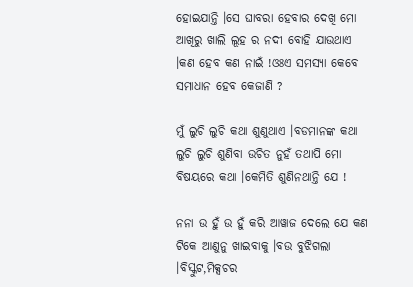ହୋଇଯାନ୍ତି ।ସେ ଘାବରା ହେବାର ଦେଖି ମୋ ଆଖିରୁ ଖାଲି ଲୂହ ର ନଦୀ ବୋହି ଯାଉଥାଏ ।କଣ ହେବ କଣ ନାଇଁ !ଓଃଏ ସମସ୍ୟା କେବେ ସମାଧାନ ହେବ କେଜାଣି ?

ମୁଁ ଲୁଚି ଲୁଚି କଥା ଶୁଣୁଥାଏ ।ବଡମାନଙ୍କ କଥା ଲୁଚି ଲୁଚି ଶୁଣିବା ଉଚିତ ନୁହଁ ତଥାପି ମୋ ବିଷୟରେ କଥା ।କେମିତି ଶୁଣିନଥାନ୍ତି ଯେ !

ନନା ଉ ହୁଁ ଉ ହୁଁ କରି ଆୱାଜ ଦେଲେ ଯେ କଣ ଟିକେ ଆଣୁନୁ ଖାଇବାକୁ ।ବଉ ବୁଝିଗଲା ।ବିସ୍କୁଟ,ମିକ୍ସଚର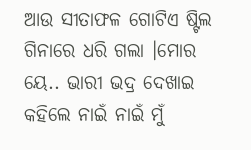ଆଉ ସୀତାଫଳ ଗୋଟିଏ ଷ୍ଟିଲ ଗିନାରେ ଧରି ଗଲା ।ମୋର ୟେ.. ଭାରୀ ଭଦ୍ର ଦେଖାଇ କହିଲେ ନାଇଁ ନାଇଁ ମୁଁ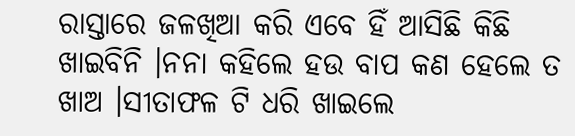ରାସ୍ତାରେ ଜଳଖିଆ କରି ଏବେ ହିଁ ଆସିଛି କିଛି ଖାଇବିନି ।ନନା କହିଲେ ହଉ ବାପ କଣ ହେଲେ ତ ଖାଅ ।ସୀତାଫଳ ଟି ଧରି ଖାଇଲେ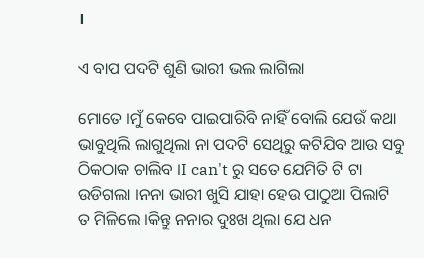।

ଏ ବାପ ପଦଟି ଶୁଣି ଭାରୀ ଭଲ ଲାଗିଲା

ମୋତେ ।ମୁଁ କେବେ ପାଇପାରିବି ନାହିଁ ବୋଲି ଯେଉଁ କଥା ଭାବୁଥିଲି ଲାଗୁଥିଲା ନା ପଦଟି ସେଥିରୁ କଟିଯିବ ଆଉ ସବୁ ଠିକଠାକ ଚାଲିବ ।I can't ରୁ ସତେ ଯେମିତି ଟି ଟା ଉଡିଗଲା ।ନନା ଭାରୀ ଖୁସି ଯାହା ହେଉ ପାଠୁଆ ପିଲାଟି ତ ମିଳିଲେ ।କିନ୍ତୁ ନନାର ଦୁଃଖ ଥିଲା ଯେ ଧନ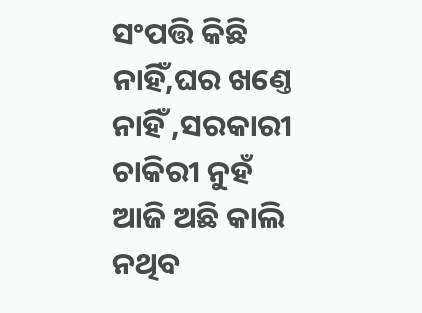ସଂପତ୍ତି କିଛି ନାହିଁ,ଘର ଖଣ୍ତେ ନାହିଁ ,ସରକାରୀ ଚାକିରୀ ନୁହଁ ଆଜି ଅଛି କାଲି ନଥିବ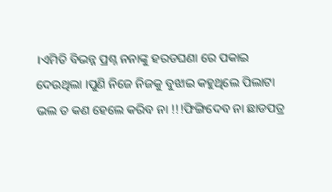।ଏମିତି ବିଭନ୍ନ ପ୍ରଶ୍ନ ନନାଙ୍କୁ ହରଡଘଣା ରେ ପକାଇ ଦେଉଥିଲା ।ପୁଣି ନିଜେ ନିଜକୁ ବୁଝାଇ କହୁଥିଲେ ପିଲାଟା ଭଲ ତ କଣ ହେଲେ କରିବ ନା !!!ଫିଙ୍ଗିଦେବ ନା ଛାଡପତ୍ର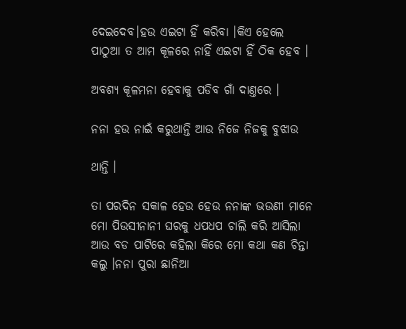ଦେଇଦେବ।ହଉ ଏଇଟା ହିଁ କରିବା ।କିଏ ହେଲେ ପାଠୁଆ ତ ଆମ କୂଳରେ ନାହିଁ ଏଇଟା ହିଁ ଠିକ ହେବ ।

ଅବଶ୍ୟ କୂଳମନା ହେବାକୁ ପଡିବ ଗାଁ ଦାଣ୍ତରେ ।

ନନା ହଉ ନାଇଁ କରୁଥାନ୍ତି ଆଉ ନିଜେ ନିଜକୁ ବୁଝାଉ

ଥାନ୍ତି ।

ତା ପରଦିନ ସକାଳ ହେଉ ହେଉ ନନାଙ୍କ ଭଉଣୀ ମାନେ ମୋ ପିଉସୀନାନୀ ଘରକୁ ଧପଧପ ଚାଲି କରି ଆସିଲା ଆଉ ବଡ ପାଟିରେ କହିଲା କିରେ ମୋ କଥା କଣ ଚିନ୍ତା କଲୁ ।ନନା ପୁରା ଛାନିଆ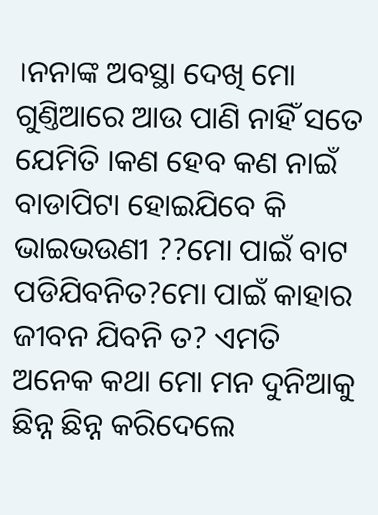।ନନାଙ୍କ ଅବସ୍ଥା ଦେଖି ମୋ ଗୁଣ୍ତିଆରେ ଆଉ ପାଣି ନାହିଁ ସତେ ଯେମିତି ।କଣ ହେବ କଣ ନାଇଁ ବାଡାପିଟା ହୋଇଯିବେ କି ଭାଇଭଉଣୀ ??ମୋ ପାଇଁ ବାଟ ପଡିଯିବନିତ?ମୋ ପାଇଁ କାହାର ଜୀବନ ଯିବନି ତ? ଏମତି ଅନେକ କଥା ମୋ ମନ ଦୁନିଆକୁ ଛିନ୍ନ ଛିନ୍ନ କରିଦେଲେ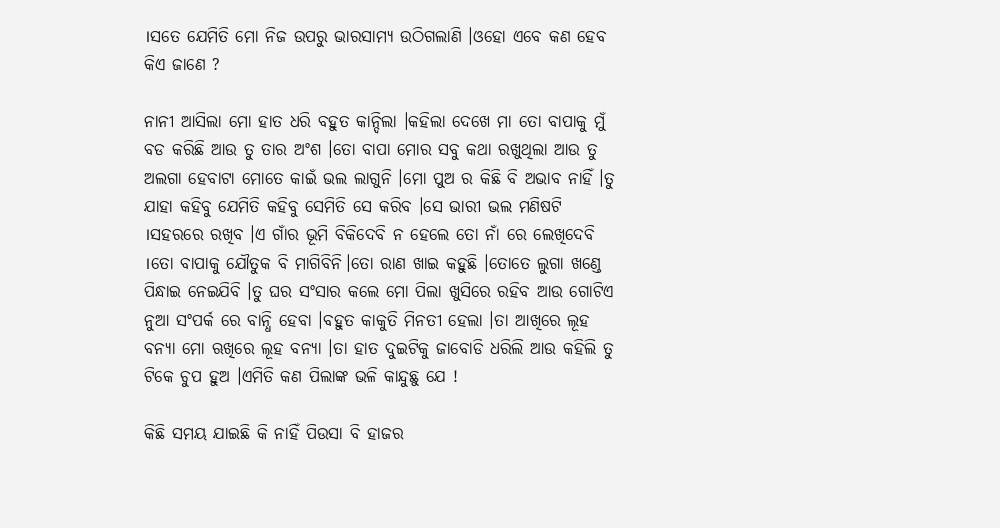।ସତେ ଯେମିତି ମୋ ନିଜ ଉପରୁ ଭାରସାମ୍ୟ ଉଠିଗଲାଣି ।ଓହୋ ଏବେ କଣ ହେବ କିଏ ଜାଣେ ?

ନାନୀ ଆସିଲା ମୋ ହାତ ଧରି ବହୁତ କାନ୍ଦିଲା ।କହିଲା ଦେଖେ ମା ତୋ ବାପାକୁ ମୁଁ ବଡ କରିଛି ଆଉ ତୁ ତାର ଅଂଶ ।ତୋ ବାପା ମୋର ସବୁ କଥା ରଖୁଥିଲା ଆଉ ତୁ ଅଲଗା ହେବାଟା ମୋତେ କାଇଁ ଭଲ ଲାଗୁନି ।ମୋ ପୁଅ ର କିଛି ବି ଅଭାବ ନାହିଁ ।ତୁ ଯାହା କହିବୁ ଯେମିତି କହିବୁ ସେମିତି ସେ କରିବ ।ସେ ଭାରୀ ଭଲ ମଣିଷଟି ।ସହରରେ ରଖିବ ।ଏ ଗାଁର ଭୂମି ବିକିଦେବି ନ ହେଲେ ତୋ ନାଁ ରେ ଲେଖିଦେବି ।ତୋ ବାପାକୁ ଯୌତୁକ ବି ମାଗିବିନି।ତୋ ରାଣ ଖାଇ କହୁଛି ।ତୋତେ ଲୁଗା ଖଣ୍ଡେ ପିନ୍ଧାଇ ନେଇଯିବି ।ତୁ ଘର ସଂସାର କଲେ ମୋ ପିଲା ଖୁସିରେ ରହିବ ଆଉ ଗୋଟିଏ ନୁଆ ସଂପର୍କ ରେ ବାନ୍ଧି ହେବା ।ବହୁତ କାକୁତି ମିନତୀ ହେଲା ।ତା ଆଖିରେ ଲୂହ ବନ୍ୟା ମୋ ଋଖିରେ ଲୂହ ବନ୍ୟା ।ତା ହାତ ଦୁଇଟିକୁ ଜାବୋଡି ଧରିଲି ଆଉ କହିଲି ତୁ ଟିକେ ଚୁପ ହୁଅ ।ଏମିତି କଣ ପିଲାଙ୍କ ଭଳି କାନ୍ଦୁଛୁ ଯେ !

କିଛି ସମୟ ଯାଇଛି କି ନାହିଁ ପିଉସା ବି ହାଜର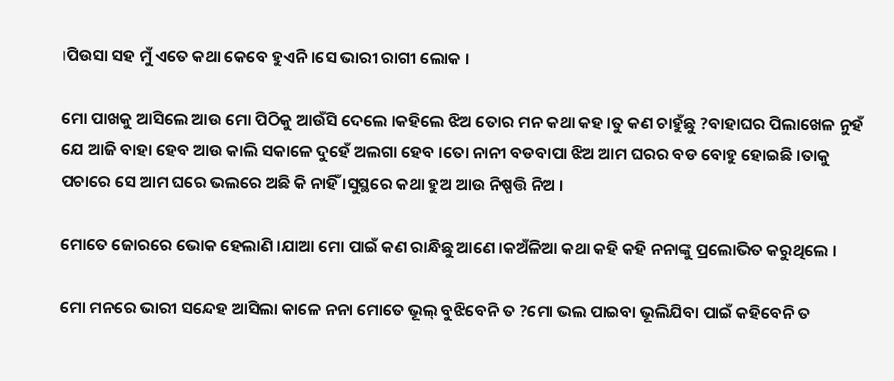।ପିଉସା ସହ ମୁଁ ଏତେ କଥା କେବେ ହୁଏନି ।ସେ ଭାରୀ ରାଗୀ ଲୋକ ।

ମୋ ପାଖକୁ ଆସିଲେ ଆଉ ମୋ ପିଠିକୁ ଆଉଁସି ଦେଲେ ।କହିଲେ ଝିଅ ତୋର ମନ କଥା କହ ।ତୁ କଣ ଚାହୁଁଛୁ ?ବାହାଘର ପିଲାଖେଳ ନୁହଁ ଯେ ଆଜି ବାହା ହେବ ଆଉ କାଲି ସକାଳେ ଦୁହେଁ ଅଲଗା ହେବ ।ତୋ ନାନୀ ବଡବାପା ଝିଅ ଆମ ଘରର ବଡ ବୋହୁ ହୋଇଛି ।ତାକୁ ପଚାରେ ସେ ଆମ ଘରେ ଭଲରେ ଅଛି କି ନାହିଁ ।ସୁସ୍ଥରେ କଥା ହୁଅ ଆଉ ନିଷ୍ପତ୍ତି ନିଅ ।

ମୋତେ ଜୋରରେ ଭୋକ ହେଲାଣି ।ଯାଆ ମୋ ପାଇଁ କଣ ରାନ୍ଧିଛୁ ଆଣେ ।କଅଁଳିଆ କଥା କହି କହି ନନାଙ୍କୁ ପ୍ରଲୋଭିତ କରୁଥିଲେ ।

ମୋ ମନରେ ଭାରୀ ସନ୍ଦେହ ଆସିଲା କାଳେ ନନା ମୋତେ ଭୂଲ୍ ବୁଝିବେନି ତ ?ମୋ ଭଲ ପାଇବା ଭୂଲିଯିବା ପାଇଁ କହିବେନି ତ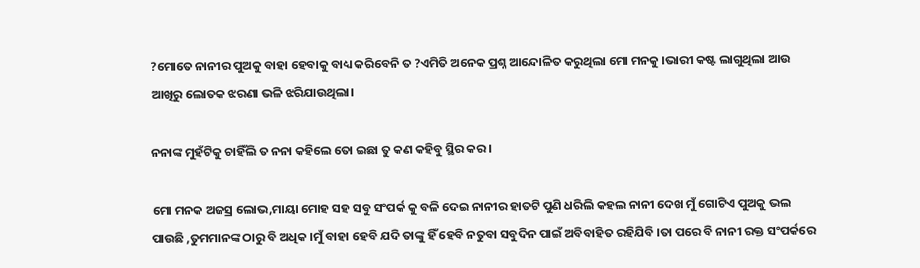?ମୋତେ ନାନୀର ପୁଅକୁ ବାହା ହେବାକୁ ବାଧ୍ୟ କରିବେନି ତ ?ଏମିତି ଅନେକ ପ୍ରଶ୍ନ ଆନ୍ଦୋଳିତ କରୁଥିଲା ମୋ ମନକୁ ।ଭାରୀ କଷ୍ଟ ଲାଗୁଥିଲା ଆଉ ଆଖିରୁ ଲୋତକ ଝରଣା ଭଳି ଝରିଯାଉଥିଲା।

ନନାଙ୍କ ମୁହଁଟିକୁ ଚାହିଁଲି ତ ନନା କହିଲେ ତୋ ଇଛା ତୁ କଣ କହିବୁ ସ୍ଥିର କର ।

ମୋ ମନକ ଅଜସ୍ର ଲୋଭ,ମାୟା ମୋହ ସହ ସବୁ ସଂପର୍କ କୁ ବଳି ଦେଇ ନାନୀର ହାତଟି ପୁଣି ଧରିଲି କହଲ ନାନୀ ଦେଖ ମୁଁ ଗୋଟିଏ ପୁଅକୁ ଭଲ ପାଉଛି ,ତୁମମାନଙ୍କ ଠାରୁ ବି ଅଧିକ ।ମୁଁ ବାହା ହେବି ଯଦି ତାଙ୍କୁ ହିଁ ହେବି ନତୁବା ସବୁଦିନ ପାଇଁ ଅବିବାହିତ ରହିଯିବି ।ତା ପରେ ବି ନାନୀ ରକ୍ତ ସଂପର୍କରେ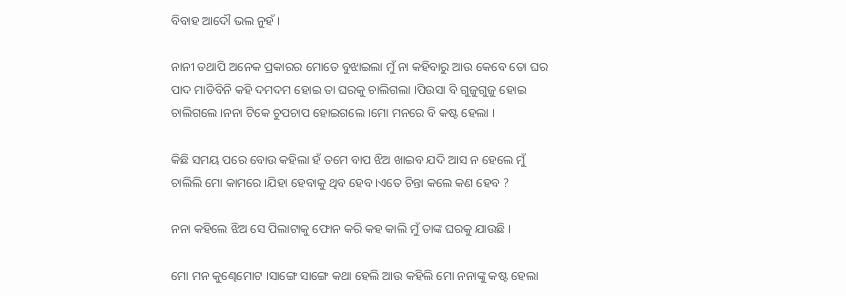ବିବାହ ଆଦୌ ଭଲ ନୁହଁ ।

ନାନୀ ତଥାପି ଅନେକ ପ୍ରକାରର ମୋତେ ବୁଝାଇଲା ମୁଁ ନା କହିବାରୁ ଆଉ କେବେ ତୋ ଘର ପାଦ ମାଡିବିନି କହି ଦମଦମ ହୋଇ ତା ଘରକୁ ଚାଲିଗଲା ।ପିଉସା ବି ଗୁଜୁଗୁଜୁ ହୋଇ ଚାଲିଗଲେ ।ନନା ଟିକେ ଚୁପଚାପ ହୋଇଗଲେ ।ମୋ ମନରେ ବି କଷ୍ଟ ହେଲା ।

କିଛି ସମୟ ପରେ ବୋଉ କହିଲା ହଁ ତମେ ବାପ ଝିଅ ଖାଇବ ଯଦି ଆସ ନ ହେଲେ ମୁଁ ଚାଲିଲି ମୋ କାମରେ ।ଯିହା ହେବାକୁ ଥିବ ହେବ ।ଏତେ ଚିନ୍ତା କଲେ କଣ ହେବ ?

ନନା କହିଲେ ଝିଅ ସେ ପିଲାଟାକୁ ଫୋନ କରି କହ କାଲି ମୁଁ ତାଙ୍କ ଘରକୁ ଯାଉଛି ।

ମୋ ମନ କୁଣ୍ଢେମୋଟ ।ସାଙ୍ଗେ ସାଙ୍ଗେ କଥା ହେଲି ଆଉ କହିଲି ମୋ ନନାଙ୍କୁ କଷ୍ଟ ହେଲା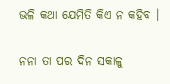ଭଳି କଥା ଯେମିତି କିଏ ନ କହିବ ।

ନନା ତା ପର ଦିନ ସକାଳୁ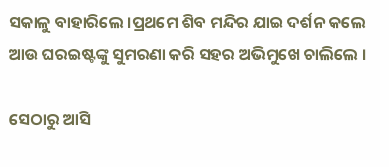ସକାଳୁ ବାହାରିଲେ ।ପ୍ରଥମେ ଶିବ ମନ୍ଦିର ଯାଇ ଦର୍ଶନ କଲେ ଆଉ ଘରଇଷ୍ଟଙ୍କୁ ସୁମରଣା କରି ସହର ଅଭିମୁଖେ ଚାଲିଲେ ।

ସେଠାରୁ ଆସି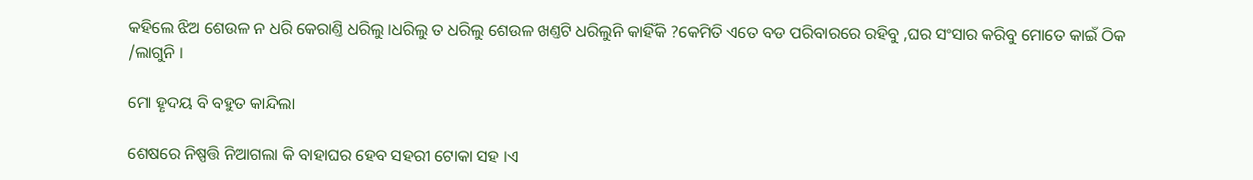କହିଲେ ଝିଅ ଶେଉଳ ନ ଧରି କେରାଣ୍ତି ଧରିଲୁ ।ଧରିଲୁ ତ ଧରିଲୁ ଶେଉଳ ଖଣ୍ତଟି ଧରିଲୁନି କାହିଁକି ?କେମିତି ଏତେ ବଡ ପରିବାରରେ ରହିବୁ ,ଘର ସଂସାର କରିବୁ ମୋତେ କାଇଁ ଠିକ /ଲାଗୁନି ।

ମୋ ହୄଦୟ ବି ବହୁତ କାନ୍ଦିଲା

ଶେଷରେ ନିଷ୍ପତ୍ତି ନିଆଗଲା କି ବାହାଘର ହେବ ସହରୀ ଟୋକା ସହ ।ଏ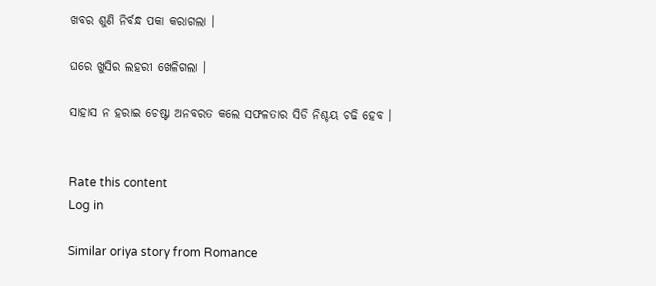ଖବର ଶୁଣି ନିର୍ବନ୍ଧ ପକା କରାଗଲା ।

ଘରେ ଖୁସିର ଲହରୀ ଖେଳିଗଲା ।

ସାହାସ ନ ହରାଇ ଚେଷ୍ଟା ଅନବରତ କଲେ ସଫଳତାର ସିଡି ନିଶ୍ଚୟ ଚଢି ହେବ ।


Rate this content
Log in

Similar oriya story from Romance